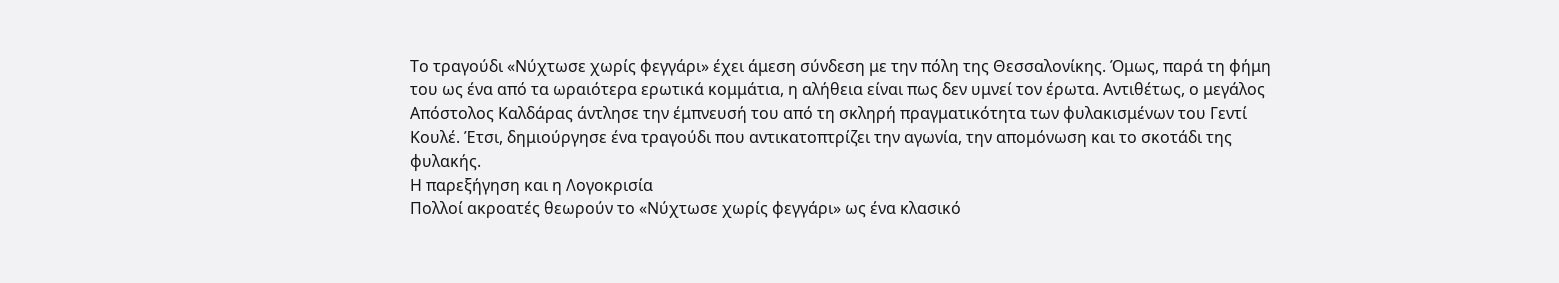Το τραγούδι «Νύχτωσε χωρίς φεγγάρι» έχει άμεση σύνδεση με την πόλη της Θεσσαλονίκης. Όμως, παρά τη φήμη του ως ένα από τα ωραιότερα ερωτικά κομμάτια, η αλήθεια είναι πως δεν υμνεί τον έρωτα. Αντιθέτως, ο μεγάλος Απόστολος Καλδάρας άντλησε την έμπνευσή του από τη σκληρή πραγματικότητα των φυλακισμένων του Γεντί Κουλέ. Έτσι, δημιούργησε ένα τραγούδι που αντικατοπτρίζει την αγωνία, την απομόνωση και το σκοτάδι της φυλακής.
Η παρεξήγηση και η Λογοκρισία
Πολλοί ακροατές θεωρούν το «Νύχτωσε χωρίς φεγγάρι» ως ένα κλασικό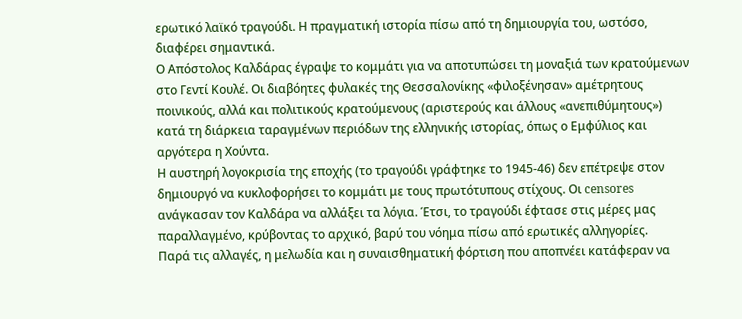ερωτικό λαϊκό τραγούδι. Η πραγματική ιστορία πίσω από τη δημιουργία του, ωστόσο, διαφέρει σημαντικά.
Ο Απόστολος Καλδάρας έγραψε το κομμάτι για να αποτυπώσει τη μοναξιά των κρατούμενων στο Γεντί Κουλέ. Οι διαβόητες φυλακές της Θεσσαλονίκης «φιλοξένησαν» αμέτρητους ποινικούς, αλλά και πολιτικούς κρατούμενους (αριστερούς και άλλους «ανεπιθύμητους») κατά τη διάρκεια ταραγμένων περιόδων της ελληνικής ιστορίας, όπως ο Εμφύλιος και αργότερα η Χούντα.
Η αυστηρή λογοκρισία της εποχής (το τραγούδι γράφτηκε το 1945-46) δεν επέτρεψε στον δημιουργό να κυκλοφορήσει το κομμάτι με τους πρωτότυπους στίχους. Οι censores ανάγκασαν τον Καλδάρα να αλλάξει τα λόγια. Έτσι, το τραγούδι έφτασε στις μέρες μας παραλλαγμένο, κρύβοντας το αρχικό, βαρύ του νόημα πίσω από ερωτικές αλληγορίες.
Παρά τις αλλαγές, η μελωδία και η συναισθηματική φόρτιση που αποπνέει κατάφεραν να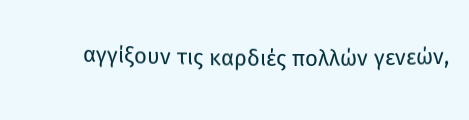αγγίξουν τις καρδιές πολλών γενεών,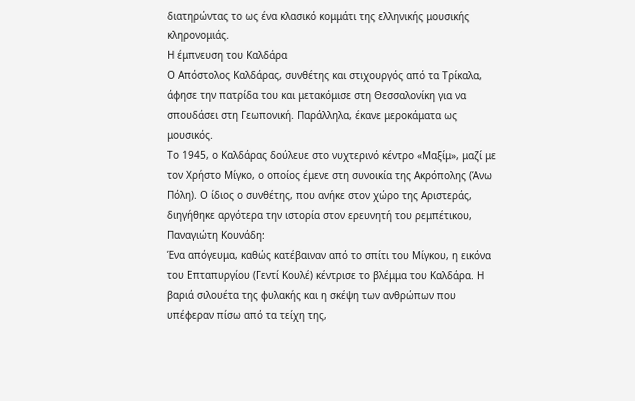διατηρώντας το ως ένα κλασικό κομμάτι της ελληνικής μουσικής κληρονομιάς.
Η έμπνευση του Καλδάρα
Ο Απόστολος Καλδάρας, συνθέτης και στιχουργός από τα Τρίκαλα, άφησε την πατρίδα του και μετακόμισε στη Θεσσαλονίκη για να σπουδάσει στη Γεωπονική. Παράλληλα, έκανε μεροκάματα ως μουσικός.
Το 1945, ο Καλδάρας δούλευε στο νυχτερινό κέντρο «Μαξίμ», μαζί με τον Χρήστο Μίγκο, ο οποίος έμενε στη συνοικία της Ακρόπολης (Άνω Πόλη). Ο ίδιος ο συνθέτης, που ανήκε στον χώρο της Αριστεράς, διηγήθηκε αργότερα την ιστορία στον ερευνητή του ρεμπέτικου, Παναγιώτη Κουνάδη:
Ένα απόγευμα, καθώς κατέβαιναν από το σπίτι του Μίγκου, η εικόνα του Επταπυργίου (Γεντί Κουλέ) κέντρισε το βλέμμα του Καλδάρα. Η βαριά σιλουέτα της φυλακής και η σκέψη των ανθρώπων που υπέφεραν πίσω από τα τείχη της,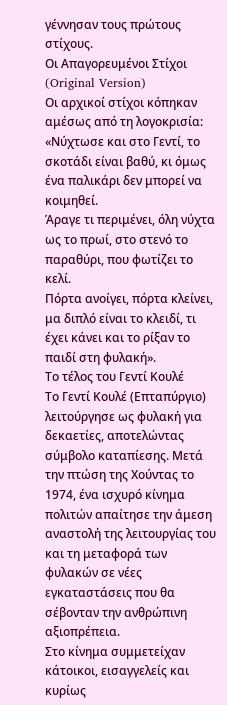γέννησαν τους πρώτους στίχους.
Οι Απαγορευμένοι Στίχοι (Original Version)
Οι αρχικοί στίχοι κόπηκαν αμέσως από τη λογοκρισία:
«Νύχτωσε και στο Γεντί, το σκοτάδι είναι βαθύ, κι όμως ένα παλικάρι δεν μπορεί να κοιμηθεί.
Άραγε τι περιμένει, όλη νύχτα ως το πρωί, στο στενό το παραθύρι, που φωτίζει το κελί.
Πόρτα ανοίγει, πόρτα κλείνει, μα διπλό είναι το κλειδί, τι έχει κάνει και το ρίξαν το παιδί στη φυλακή».
Το τέλος του Γεντί Κουλέ
Το Γεντί Κουλέ (Επταπύργιο) λειτούργησε ως φυλακή για δεκαετίες, αποτελώντας σύμβολο καταπίεσης. Μετά την πτώση της Χούντας το 1974, ένα ισχυρό κίνημα πολιτών απαίτησε την άμεση αναστολή της λειτουργίας του και τη μεταφορά των φυλακών σε νέες εγκαταστάσεις που θα σέβονταν την ανθρώπινη αξιοπρέπεια.
Στο κίνημα συμμετείχαν κάτοικοι, εισαγγελείς και κυρίως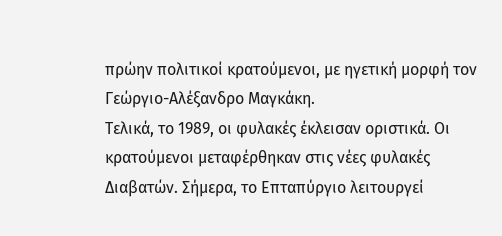πρώην πολιτικοί κρατούμενοι, με ηγετική μορφή τον Γεώργιο-Αλέξανδρο Μαγκάκη.
Τελικά, το 1989, οι φυλακές έκλεισαν οριστικά. Οι κρατούμενοι μεταφέρθηκαν στις νέες φυλακές Διαβατών. Σήμερα, το Επταπύργιο λειτουργεί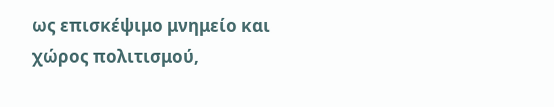ως επισκέψιμο μνημείο και χώρος πολιτισμού,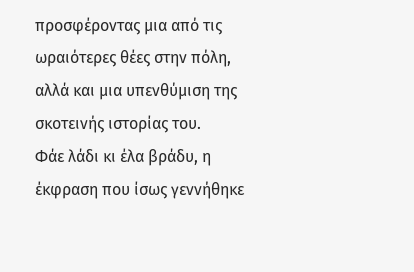προσφέροντας μια από τις ωραιότερες θέες στην πόλη, αλλά και μια υπενθύμιση της σκοτεινής ιστορίας του.
Φάε λάδι κι έλα βράδυ, η έκφραση που ίσως γεννήθηκε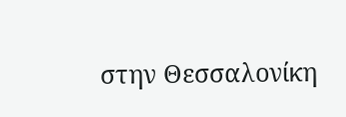στην Θεσσαλονίκη